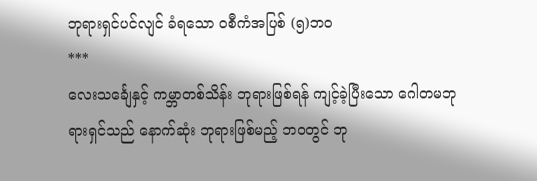ဘုရားရှင်ပင်လျင် ခံရသော ဝစီကံအပြစ် (၅)ဘဝ
***
လေးသင်္ချေနှင့် ကမ္ဘာတစ်သိန်း ဘုရားဖြစ်ရန် ကျင့်ခဲ့ပြီးသော ဂေါတမဘုရားရှင်သည် နောက်ဆုံး ဘုရားဖြစ်မည့် ဘဝတွင် ဘု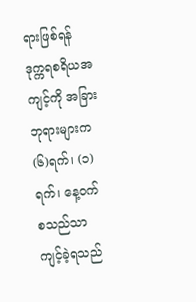ရားဖြစ်ရန် ဒုက္ကရစရိယအကျင့်ကို အခြားဘုရားများက (၆)ရက်၊ (၁)ရက်၊ နေ့ဝက် စသည်သာ ကျင့်ခဲ့ရသည်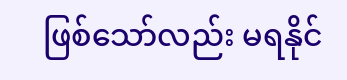ဖြစ်သော်လည်း မရနိုင်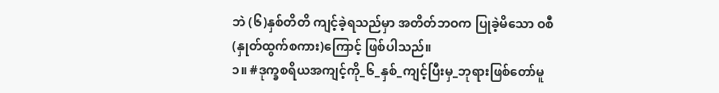ဘဲ (၆)နှစ်တိတိ ကျင့်ခဲ့ရသည်မှာ အတိတ်ဘဝက ပြုခဲ့မိသော ဝစီ(နှုတ်ထွက်စကား)ကြောင့် ဖြစ်ပါသည်။
၁။ #ဒုက္ခစရိယအကျင့်ကို_၆_နှစ်_ကျင့်ပြီးမှ_ဘုရားဖြစ်တော်မူ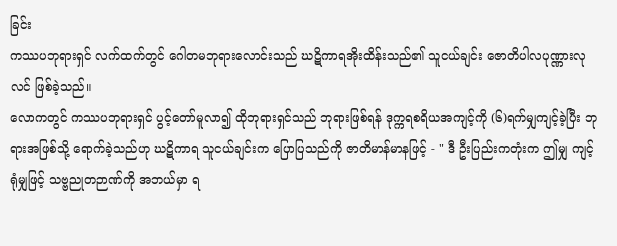ခြင်း
ကဿပဘုရားရှင် လက်ထက်တွင် ဂေါတမဘုရားလောင်းသည် ဃဋိကာရအိုးထိန်းသည်၏ သူငယ်ချင်း ဇောတိပါလပုဏ္ဏားလုလင် ဖြစ်ခဲ့သည်။
လောကတွင် ကဿပဘုရားရှင် ပွင့်တော်မူလာ၍ ထိုဘုရားရှင်သည် ဘုရားဖြစ်ရန် ဒုက္ကရစရိယအကျင့်ကို (၆)ရက်မျှကျင့်ခဲ့ပြီး ဘုရားအဖြစ်သို့ ရောက်ခဲ့သည်ဟု ဃဋိကာရ သူငယ်ချင်းက ပြောပြသည်ကို ဇာတိမာန်မာနဖြင့် - " ဒီ ဦးပြည်းကတုံးက ဤမျှ ကျင့်ရုံမျှဖြင့် သဗ္ဗညုတဉာဏ်ကို အဘယ်မှာ ရ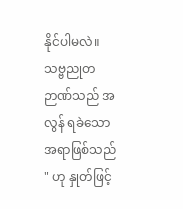နိုင်ပါမလဲ။ သဗ္ဗညုတဉာဏ်သည် အလွန် ရခဲသော အရာဖြစ်သည် " ဟု နှုတ်ဖြင့်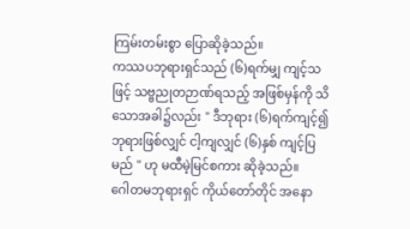ကြမ်းတမ်းစွာ ပြောဆိုခဲ့သည်။
ကဿပဘုရားရှင်သည် (၆)ရက်မျှ ကျင့်သဖြင့် သဗ္ဗညုတဉာဏ်ရသည့် အဖြစ်မှန်ကို သိသောအခါ၌လည်း " ဒီဘုရား (၆)ရက်ကျင့်၍ ဘုရားဖြစ်လျှင် ငါ့ကျလျှင် (၆)နှစ် ကျင့်ပြမည် " ဟု မထီမဲ့မြင်စကား ဆိုခဲ့သည်။
ဂေါတမဘုရားရှင် ကိုယ်တော်တိုင် အနော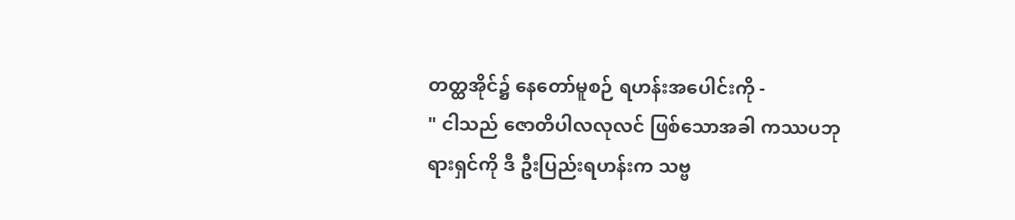တတ္ထအိုင်၌ နေတော်မူစဉ် ရဟန်းအပေါင်းကို -
" ငါသည် ဇောတိပါလလုလင် ဖြစ်သောအခါ ကဿပဘုရားရှင်ကို ဒီ ဦးပြည်းရဟန်းက သဗ္ဗ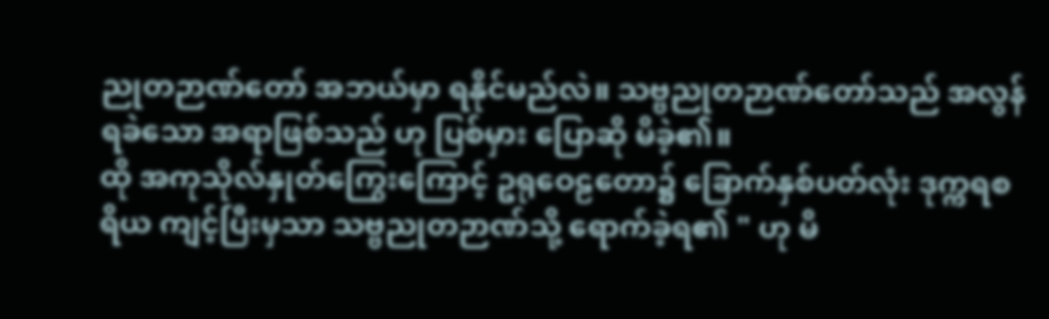ညုတဉာဏ်တော် အဘယ်မှာ ရနိုင်မည်လဲ။ သဗ္ဗညုတဉာဏ်တော်သည် အလွန် ရခဲသော အရာဖြစ်သည် ဟု ပြစ်မှား ပြောဆို မိခဲ့၏။
ထို အကုသိုလ်နှုတ်ကြွေးကြောင့် ဥရုဝေဠတော၌ ခြောက်နှစ်ပတ်လုံး ဒုက္ကရစရိယ ကျင့်ပြီးမှသာ သဗ္ဗညုတဉာဏ်သို့ ရောက်ခဲ့ရ၏ " ဟု မိ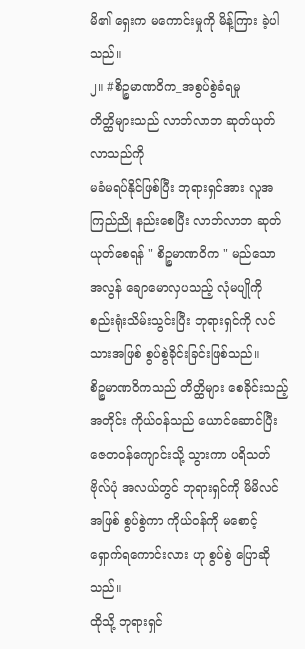မိ၏ ရှေးက မကောင်းမှုကို မိန့်ကြား ခဲ့ပါသည်။
၂။ #စိဉ္စမာဏဝိက_အစွပ်စွဲခံရမှု
တိတ္ထိများသည် လာဘ်လာဘ ဆုတ်ယုတ်လာသည်ကို
မခံမရပ်နိုင်ဖြစ်ပြီး ဘုရားရှင်အား လူအကြည်ညို နည်းစေပြီး လာဘ်လာဘ ဆုတ်ယုတ်စေရန် " စိဉ္စမာဏဝိက " မည်သော အလွန် ချောမောလှပသည့် လုံမပျိုကို စည်းရုံးသိမ်းသွင်းပြီး ဘုရားရှင်ကို လင်သားအဖြစ် စွပ်စွဲခိုင်းခြင်းဖြစ်သည်။
စိဉ္စမာဏဝိကသည် တိတ္ထိများ စေခိုင်းသည့်အတိုင်း ကိုယ်ဝန်သည် ယောင်ဆောင်ပြီး ဇေတဝန်ကျောင်းသို့ သွားကာ ပရိသတ်ဗိုလ်ပုံ အလယ်တွင် ဘုရားရှင်ကို မိမိလင်အဖြစ် စွပ်စွဲကာ ကိုယ်ဝန်ကို မစောင့်ရှောက်ရကောင်းလား ဟု စွပ်စွဲ ပြောဆိုသည်။
ထိုသို့ ဘုရားရှင်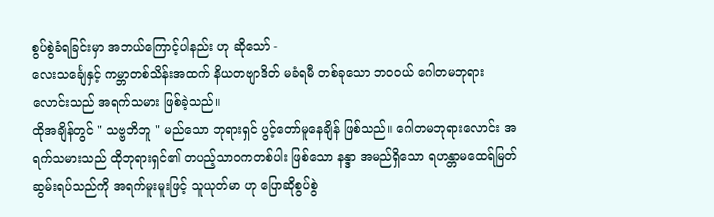စွပ်စွဲခံရခြင်းမှာ အဘယ်ကြောင့်ပါနည်း ဟု ဆိုသော် -
လေးသင်္ချေနှင့် ကမ္ဘာတစ်သိန်းအထက် နိယတဗျာဒိတ် မခံရမီ တစ်ခုသော ဘဝဝယ် ဂေါတမဘုရားလောင်းသည် အရက်သမား ဖြစ်ခဲ့သည်။
ထိုအချိန်တွင် " သဗ္ဗဘိဘူ " မည်သော ဘုရားရှင် ပွင့်တော်မူနေချိန် ဖြစ်သည်။ ဂေါတမဘုရားလောင်း အရက်သမားသည် ထိုဘုရားရှင်၏ တပည့်သာဝကတစ်ပါး ဖြစ်သော နန္ဒာ အမည်ရှိသော ရဟန္တာမထေရ်မြတ် ဆွမ်းရပ်သည်ကို အရက်မူးမူးဖြင့် သူယုတ်မာ ဟု ပြောဆိုစွပ်စွဲ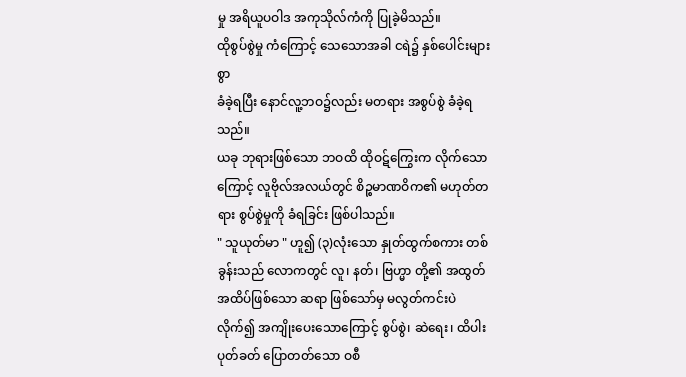မှု အရိယူပဝါဒ အကုသိုလ်ကံကို ပြုခဲ့မိသည်။
ထိုစွပ်စွဲမှု ကံကြောင့် သေသောအခါ ငရဲ၌ နှစ်ပေါင်းများစွာ
ခံခဲ့ရပြီး နောင်လူ့ဘဝ၌လည်း မတရား အစွပ်စွဲ ခံခဲ့ရသည်။
ယခု ဘုရားဖြစ်သော ဘဝထိ ထိုဝဋ်ကြွေးက လိုက်သောကြောင့် လူဗိုလ်အလယ်တွင် စိဉ္စမာဏဝိက၏ မဟုတ်တရား စွပ်စွဲမှုကို ခံရခြင်း ဖြစ်ပါသည်။
" သူယုတ်မာ " ဟူ၍ (၃)လုံးသော နှုတ်ထွက်စကား တစ်ခွန်းသည် လောကတွင် လူ၊ နတ်၊ ဗြဟ္မာ တို့၏ အထွတ်အထိပ်ဖြစ်သော ဆရာ ဖြစ်သော်မှ မလွတ်ကင်းပဲ လိုက်၍ အကျိုးပေးသောကြောင့် စွပ်စွဲ၊ ဆဲရေး၊ ထိပါး ပုတ်ခတ် ပြောတတ်သော ဝစီ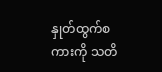နှုတ်ထွက်စကားကို သတိ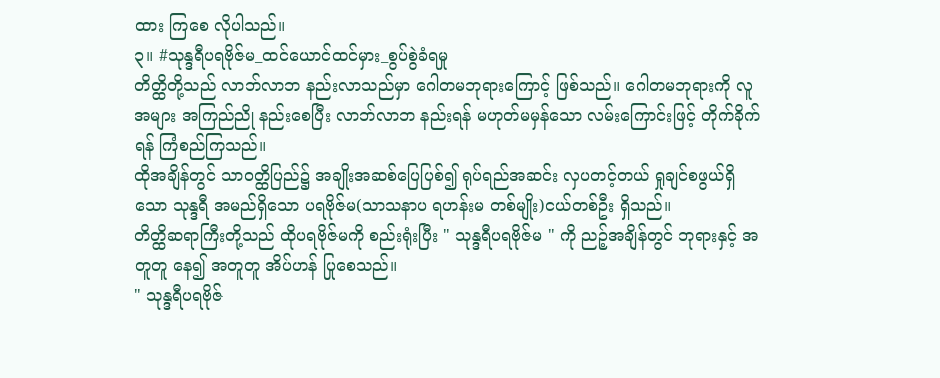ထား ကြစေ လိုပါသည်။
၃။ #သုန္ဒရီပရဗိုဇ်မ_ထင်ယောင်ထင်မှား_စွပ်စွဲခံရမှု
တိတ္ထိတို့သည် လာဘ်လာဘ နည်းလာသည်မှာ ဂေါတမဘုရားကြောင့် ဖြစ်သည်။ ဂေါတမဘုရားကို လူအများ အကြည်ညို နည်းစေပြီး လာဘ်လာဘ နည်းရန် မဟုတ်မမှန်သော လမ်းကြောင်းဖြင့် တိုက်ခိုက်ရန် ကြံစည်ကြသည်။
ထိုအချိန်တွင် သာဝတ္ထိပြည်၌ အချိုးအဆစ်ပြေပြစ်၍ ရုပ်ရည်အဆင်း လှပတင့်တယ် ရှုချင်စဖွယ်ရှိသော သုန္ဒရီ အမည်ရှိသော ပရဗိုဇ်မ(သာသနာပ ရဟန်းမ တစ်မျိုး)ငယ်တစ်ဦး ရှိသည်။
တိတ္ထိဆရာကြီးတို့သည် ထိုပရဗိုဇ်မကို စည်းရုံးပြီး " သုန္ဒရီပရဗိုဇ်မ " ကို ညဉ့်အချိန်တွင် ဘုရားနှင့် အတူတူ နေ၍ အတူတူ အိပ်ဟန် ပြုစေသည်။
" သုန္ဒရီပရဗိုဇ်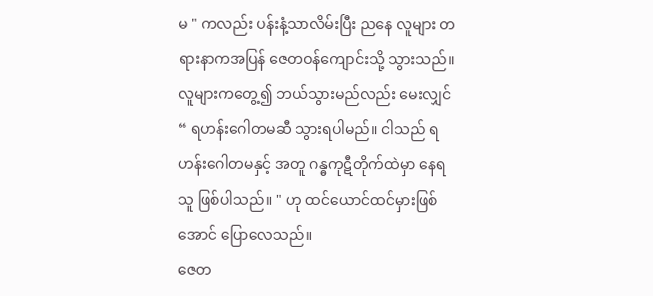မ " ကလည်း ပန်းနံ့သာလိမ်းပြီး ညနေ လူများ တရားနာကအပြန် ဇေတဝန်ကျောင်းသို့ သွားသည်။ လူများကတွေ့၍ ဘယ်သွားမည်လည်း မေးလျှင် “ ရဟန်းဂေါတမဆီ သွားရပါမည်။ ငါသည် ရဟန်းဂေါတမနှင့် အတူ ဂန္ဓကုဋီတိုက်ထဲမှာ နေရသူ ဖြစ်ပါသည်။ " ဟု ထင်ယောင်ထင်မှားဖြစ်အောင် ပြောလေသည်။
ဇေတ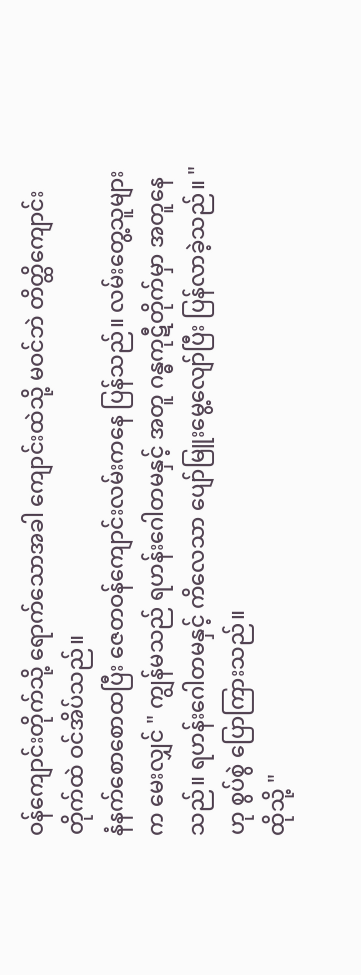ဝန်ကျောင်းတိုက်သို့ ရောက်သောအခါ ကျောင်းထဲသို့ မဝင်ဘဲ တိတ္ထိကျောင်းတိုက်ထဲ ဝင်အိပ်သည်။
နံနက်စောစောထပြီး ဇေတဝန်ကျောင်းလမ်းကနေ ပြန်သည်။ လမ်းတွေ့သူများက မေးလျှင် " ကျွန်မသည် ရဟန်းဂေါတမနှင့် အတူ ဂန္ဓကုဋီတိုက်မှာ အတူနေသည်။ ရဟန်းဂေါတမနှင့် ကိလေသာ ပျော်မြူးမွေ့လျော်ပြီး ပြန်လာခဲ့သည်။ " ဟု စွပ်စွဲ ပြောကြားသည်။
ထိုသို့ "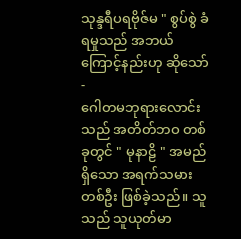သုန္ဒရီပရဗိုဇ်မ " စွပ်စွဲ ခံရမှုသည် အဘယ်ကြောင့်နည်းဟု ဆိုသော် -
ဂေါတမဘုရားလောင်းသည် အတိတ်ဘဝ တစ်ခုတွင် " မုနာဠိ " အမည်ရှိသော အရက်သမားတစ်ဦး ဖြစ်ခဲ့သည်။ သူသည် သူယုတ်မာ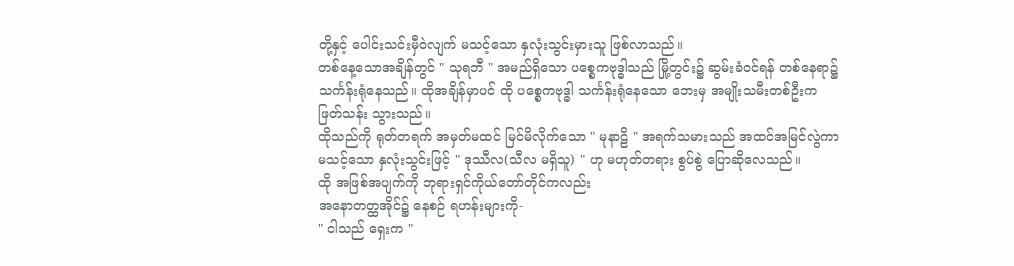တို့နှင့် ပေါင်းသင်းမှီဝဲလျက် မသင့်သော နှလုံးသွင်းမှားသူ ဖြစ်လာသည်။
တစ်နေ့သောအချိန်တွင် " သုရဘီ " အမည်ရှိသော ပစ္စေကဗုဒ္ဓါသည် မြို့တွင်း၌ ဆွမ်းခံဝင်ရန် တစ်နေရာ၌ သင်္ကန်းရုံနေသည်။ ထိုအချိန်မှာပင် ထို ပစ္စေကဗုဒ္ဓါ သင်္ကန်းရုံနေသော ဘေးမှ အမျိုးသမီးတစ်ဦးက ဖြတ်သန်း သွားသည်။
ထိုသည်ကို ရုတ်တရက် အမှတ်မထင် မြင်မိလိုက်သော " မုနာဠိ " အရက်သမားသည် အထင်အမြင်လွဲကာ မသင့်သော နှလုံးသွင်းဖြင့် " ဒုဿီလ(သီလ မရှိသူ) " ဟု မဟုတ်တရား စွပ်စွဲ ပြောဆိုလေသည်။
ထို အဖြစ်အပျက်ကို ဘုရားရှင်ကိုယ်တော်တိုင်ကလည်း
အနောတတ္ထအိုင်၌ နေစဉ် ရဟန်းများကို-
" ငါသည် ရှေးက "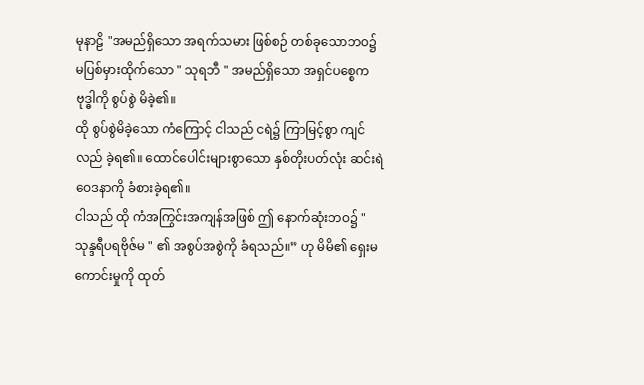မုနာဠိ "အမည်ရှိသော အရက်သမား ဖြစ်စဉ် တစ်ခုသောဘဝ၌ မပြစ်မှားထိုက်သော " သုရဘီ " အမည်ရှိသော အရှင်ပစ္စေကဗုဒ္ဓါကို စွပ်စွဲ မိခဲ့၏။
ထို စွပ်စွဲမိခဲ့သော ကံကြောင့် ငါသည် ငရဲ၌ ကြာမြင့်စွာ ကျင်လည် ခဲ့ရ၏။ ထောင်ပေါင်းများစွာသော နှစ်တိုးပတ်လုံး ဆင်းရဲဝေဒနာကို ခံစားခဲ့ရ၏။
ငါသည် ထို ကံအကြွင်းအကျန်အဖြစ် ဤ နောက်ဆုံးဘဝ၌ " သုန္ဒရီပရဗိုဇ်မ " ၏ အစွပ်အစွဲကို ခံရသည်။” ဟု မိမိ၏ ရှေးမကောင်းမှုကို ထုတ်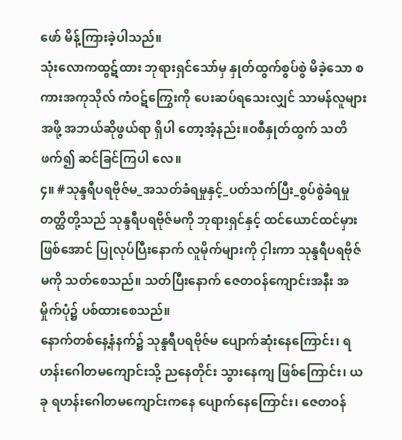ဖော် မိန့်ကြားခဲ့ပါသည်။
သုံးလောကထွဋ်ထား ဘုရားရှင်သော်မှ နှုတ်ထွက်စွပ်စွဲ မိခဲ့သော စကားအကုသိုလ် ကံဝဋ်ကြွေးကို ပေးဆပ်ရသေးလျှင် သာမန်လူများအဖို့ အဘယ်ဆိုဖွယ်ရာ ရှိပါ တော့အံ့နည်း။ဝစီနှုတ်ထွက် သတိဖက်၍ ဆင်ခြင်ကြပါ လေ။
၄။ #သုန္ဒရီပရဗိုဇ်မ_အသတ်ခံရမှုနှင့်_ပတ်သက်ပြီး_စွပ်စွဲခံရမှု
တတ္ထိတို့သည် သုန္ဒရီပရဗိုဇ်မကို ဘုရားရှင်နှင့် ထင်ယောင်ထင်မှား ဖြစ်အောင် ပြုလုပ်ပြီးနောက် လူမိုက်များကို ငှါးကာ သုန္ဒရီပရဗိုဇ်မကို သတ်စေသည်။ သတ်ပြီးနောက် ဇေတဝန်ကျောင်းအနီး အမှိုက်ပုံ၌ ပစ်ထားစေသည်။
နောက်တစ်နေ့နံနက်၌ သုန္ဒရီပရဗိုဇ်မ ပျောက်ဆုံးနေကြောင်း၊ ရဟန်းဂေါတမကျောင်းသို့ ညနေတိုင်း သွားနေကျ ဖြစ်ကြောင်း၊ ယခု ရဟန်းဂေါတမကျောင်းကနေ ပျောက်နေကြောင်း၊ ဇေတဝန်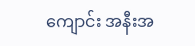ကျောင်း အနီးအ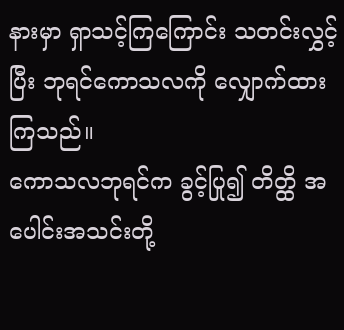နားမှာ ရှာသင့်ကြကြောင်း သတင်းလွှင့်ပြီး ဘုရင်ကောသလကို လျှောက်ထား ကြသည်။
ကောသလဘုရင်က ခွင့်ပြု၍ တိတ္ထိ အပေါင်းအသင်းတို့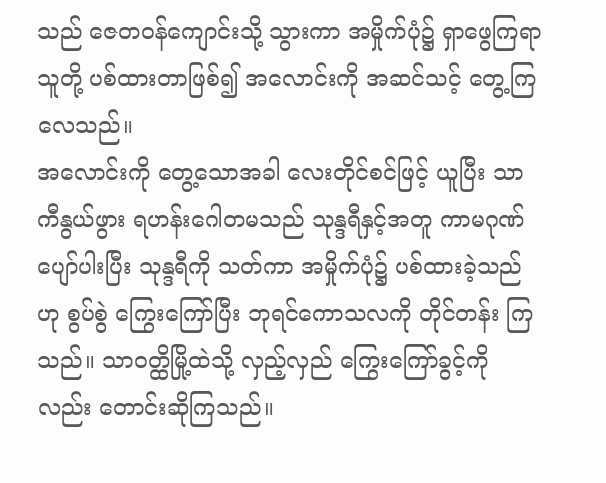သည် ဇေတဝန်ကျောင်းသို့ သွားကာ အမှိုက်ပုံ၌ ရှာဖွေကြရာ သူတို့ ပစ်ထားတာဖြစ်၍ အလောင်းကို အဆင်သင့် တွေ့ကြလေသည်။
အလောင်းကို တွေ့သောအခါ လေးတိုင်စင်ဖြင့် ယူပြီး သာကီနွယ်ဖွား ရဟန်းဂေါတမသည် သုန္ဒရီနှင့်အတူ ကာမဂုဏ် ပျော်ပါးပြီး သုန္ဒရီကို သတ်ကာ အမှိုက်ပုံ၌ ပစ်ထားခဲ့သည် ဟု စွပ်စွဲ ကြွေးကြော်ပြီး ဘုရင်ကောသလကို တိုင်တန်း ကြသည်။ သာဝတ္ထိမြို့ထဲသို့ လှည့်လှည် ကြွေးကြော်ခွင့်ကိုလည်း တောင်းဆိုကြသည်။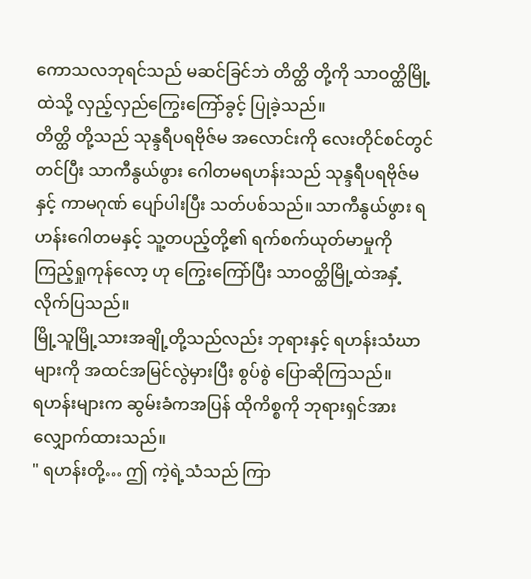ကောသလဘုရင်သည် မဆင်ခြင်ဘဲ တိတ္ထိ တို့ကို သာဝတ္ထိမြို့ထဲသို့ လှည့်လှည်ကြွေးကြော်ခွင့် ပြုခဲ့သည်။
တိတ္ထိ တို့သည် သုန္ဒရီပရဗိုဇ်မ အလောင်းကို လေးတိုင်စင်တွင် တင်ပြီး သာကီနွယ်ဖွား ဂေါတမရဟန်းသည် သုန္ဒရီပရဗိုဇ်မနှင့် ကာမဂုဏ် ပျော်ပါးပြီး သတ်ပစ်သည်။ သာကီနွယ်ဖွား ရဟန်းဂေါတမနှင့် သူ့တပည့်တို့၏ ရက်စက်ယုတ်မာမှုကို ကြည့်ရှုကုန်လော့ ဟု ကြွေးကြော်ပြီး သာဝတ္ထိမြို့ထဲအနှံ့ လိုက်ပြသည်။
မြို့သူမြို့သားအချို့တို့သည်လည်း ဘုရားနှင့် ရဟန်းသံဃာများကို အထင်အမြင်လွဲမှားပြီး စွပ်စွဲ ပြောဆိုကြသည်။
ရဟန်းများက ဆွမ်းခံကအပြန် ထိုကိစ္စကို ဘုရားရှင်အား လျှောက်ထားသည်။
" ရဟန်းတို့… ဤ ကဲ့ရဲ့သံသည် ကြာ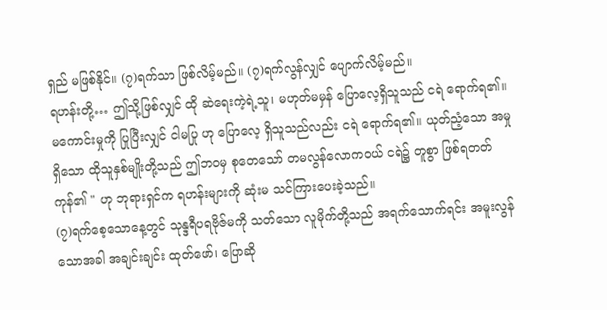ရှည် မဖြစ်နိုင်။ (၇)ရက်သာ ဖြစ်လိမ့်မည်။ (၇)ရက်လွန်လျှင် ပျောက်လိမ့်မည်။
ရဟန်းတို့… ဤသို့ဖြစ်လျှင် ထို ဆဲရေးကဲ့ရဲ့သူ၊ မဟုတ်မမှန် ပြောလေ့ရှိသူသည် ငရဲ ရောက်ရ၏။ မကောင်းမှုကို ပြုပြီးလျှင် ငါမပြု ဟု ပြောလေ့ ရှိသူသည်လည်း ငရဲ ရောက်ရ၏။ ယုတ်ညံ့သော အမှုရှိသော ထိုသူနှစ်မျိုးတို့သည် ဤဘဝမှ စုတေသော် တမလွန်လောကဝယ် ငရဲ၌ တူစွာ ဖြစ်ရတတ်ကုန်၏ " ဟု ဘုရားရှင်က ရဟန်းများကို ဆုံးမ သင်ကြားပေးခဲ့သည်။
(၇)ရက်စေ့သောနေ့တွင် သုန္ဒရီပရဗိုဇ်မကို သတ်သော လူမိုက်တို့သည် အရက်သောက်ရင်း အမူးလွန်သောအခါ အချင်းချင်း ထုတ်ဖော်၊ ပြောဆို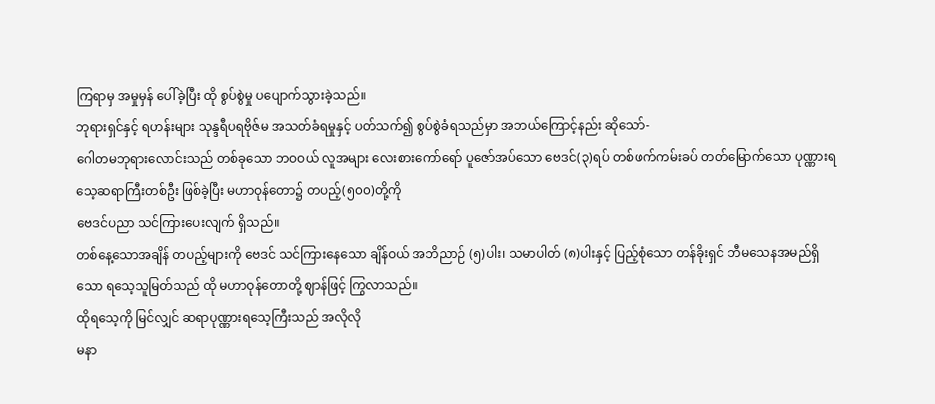ကြရာမှ အမှုမှန် ပေါ်ခဲ့ပြီး ထို စွပ်စွဲမှု ပပျောက်သွားခဲ့သည်။
ဘုရားရှင်နှင့် ရဟန်းများ သုန္ဒရီပရဗိုဇ်မ အသတ်ခံရမှုနှင့် ပတ်သက်၍ စွပ်စွဲခံရသည်မှာ အဘယ်ကြောင့်နည်း ဆိုသော်-
ဂေါတမဘုရားလောင်းသည် တစ်ခုသော ဘဝဝယ် လူအများ လေးစားကော်ရော် ပူဇော်အပ်သော ဗေဒင်(၃)ရပ် တစ်ဖက်ကမ်းခပ် တတ်မြောက်သော ပုဏ္ဏားရသေ့ဆရာကြီးတစ်ဦး ဖြစ်ခဲ့ပြီး မဟာဝုန်တော၌ တပည့်(၅၀၀)တို့ကို
ဗေဒင်ပညာ သင်ကြားပေးလျက် ရှိသည်။
တစ်နေ့သောအချိန် တပည့်များကို ဗေဒင် သင်ကြားနေသော ချိန်ဝယ် အဘိညာဉ် (၅)ပါး၊ သမာပါတ် (၈)ပါးနှင့် ပြည့်စုံသော တန်ခိုးရှင် ဘီမသေနအမည်ရှိသော ရသေ့သူမြတ်သည် ထို မဟာဝုန်တောတို့ ဈာန်ဖြင့် ကြွလာသည်။
ထိုရသေ့ကို မြင်လျှင် ဆရာပုဏ္ဏားရသေ့ကြီးသည် အလိုလို
မနာ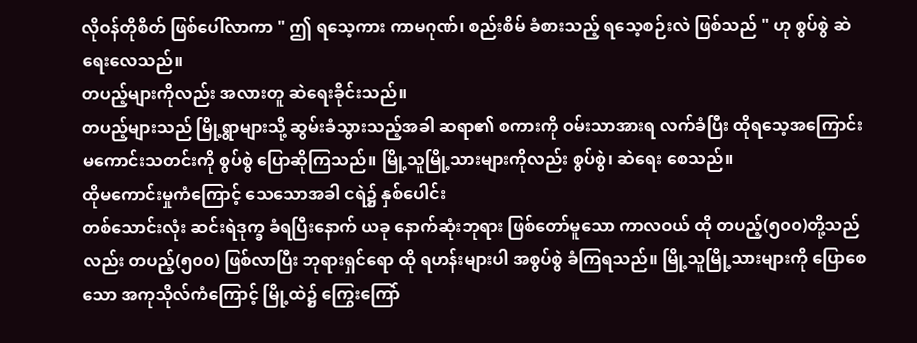လိုဝန်တိုစိတ် ဖြစ်ပေါ်လာကာ " ဤ ရသေ့ကား ကာမဂုဏ်၊ စည်းစိမ် ခံစားသည့် ရသေ့စဉ်းလဲ ဖြစ်သည် " ဟု စွပ်စွဲ ဆဲရေးလေသည်။
တပည့်များကိုလည်း အလားတူ ဆဲရေးခိုင်းသည်။
တပည့်များသည် မြို့ရွာများသို့ ဆွမ်းခံသွားသည့်အခါ ဆရာ၏ စကားကို ဝမ်းသာအားရ လက်ခံပြီး ထိုရသေ့အကြောင်း မကောင်းသတင်းကို စွပ်စွဲ ပြောဆိုကြသည်။ မြို့သူမြို့သားများကိုလည်း စွပ်စွဲ၊ ဆဲရေး စေသည်။
ထိုမကောင်းမှုကံကြောင့် သေသောအခါ ငရဲ၌ နှစ်ပေါင်း
တစ်သောင်းလုံး ဆင်းရဲဒုက္ခ ခံရပြီးနောက် ယခု နောက်ဆုံးဘုရား ဖြစ်တော်မူသော ကာလဝယ် ထို တပည့်(၅၀၀)တို့သည်လည်း တပည့်(၅၀၀) ဖြစ်လာပြီး ဘုရားရှင်ရော ထို ရဟန်းများပါ အစွပ်စွဲ ခံကြရသည်။ မြို့သူမြို့သားများကို ပြောစေသော အကုသိုလ်ကံကြောင့် မြို့ထဲ၌ ကြွေးကြော်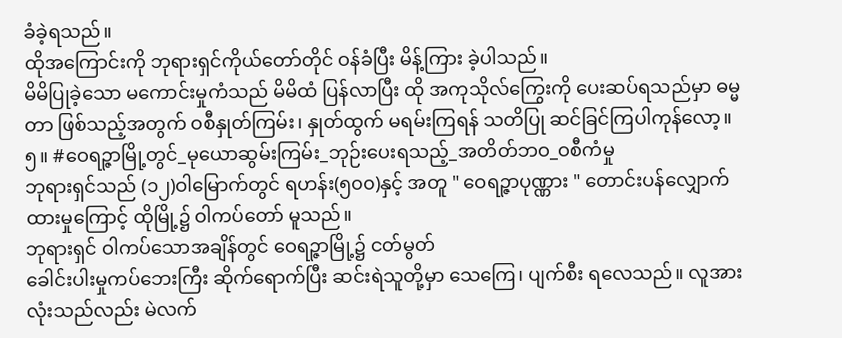ခံခဲ့ရသည်။
ထိုအကြောင်းကို ဘုရားရှင်ကိုယ်တော်တိုင် ဝန်ခံပြီး မိန့်ကြား ခဲ့ပါသည်။
မိမိပြုခဲ့သော မကောင်းမှုကံသည် မိမိထံ ပြန်လာပြီး ထို အကုသိုလ်ကြွေးကို ပေးဆပ်ရသည်မှာ ဓမ္မတာ ဖြစ်သည့်အတွက် ဝစီနှုတ်ကြမ်း၊ နှုတ်ထွက် မရမ်းကြရန် သတိပြု ဆင်ခြင်ကြပါကုန်လော့။
၅။ #ဝေရဉ္ဇာမြို့တွင်_မုယောဆွမ်းကြမ်း_ဘုဉ်းပေးရသည့်_အတိတ်ဘဝ_ဝစီကံမှု
ဘုရားရှင်သည် (၁၂)ဝါမြောက်တွင် ရဟန်း(၅၀၀)နှင့် အတူ " ဝေရဉ္ဇာပုဏ္ဏား " တောင်းပန်လျှောက်ထားမှုကြောင့် ထိုမြို့၌ ဝါကပ်တော် မူသည်။
ဘုရားရှင် ဝါကပ်သောအချိန်တွင် ဝေရဉ္ဇာမြို့၌ ငတ်မွတ်
ခေါင်းပါးမှုကပ်ဘေးကြီး ဆိုက်ရောက်ပြီး ဆင်းရဲသူတို့မှာ သေကြေ၊ ပျက်စီး ရလေသည်။ လူအားလုံးသည်လည်း မဲလက်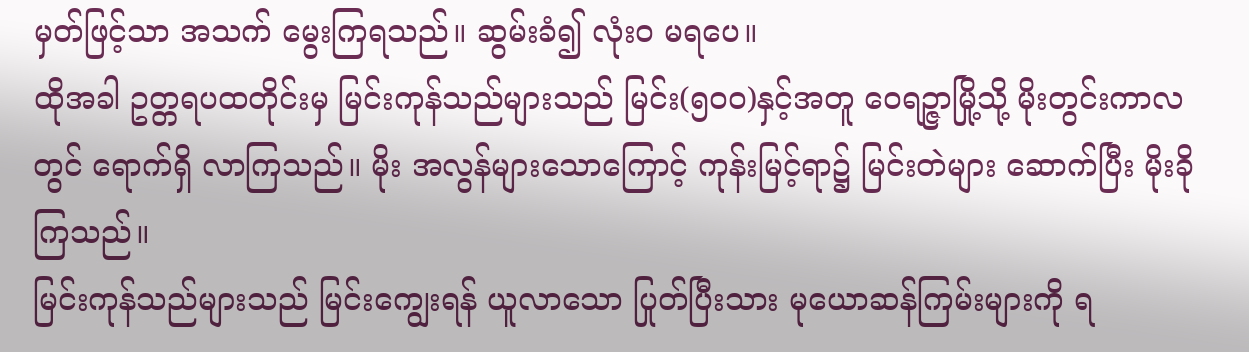မှတ်ဖြင့်သာ အသက် မွေးကြရသည်။ ဆွမ်းခံ၍ လုံးဝ မရပေ။
ထိုအခါ ဥတ္တရပထတိုင်းမှ မြင်းကုန်သည်များသည် မြင်း(၅၀၀)နှင့်အတူ ဝေရဉ္ဇာမြို့သို့ မိုးတွင်းကာလတွင် ရောက်ရှိ လာကြသည်။ မိုး အလွန်များသောကြောင့် ကုန်းမြင့်ရာ၌ မြင်းတဲများ ဆောက်ပြီး မိုးခိုကြသည်။
မြင်းကုန်သည်များသည် မြင်းကျွေးရန် ယူလာသော ပြုတ်ပြီးသား မုယောဆန်ကြမ်းများကို ရ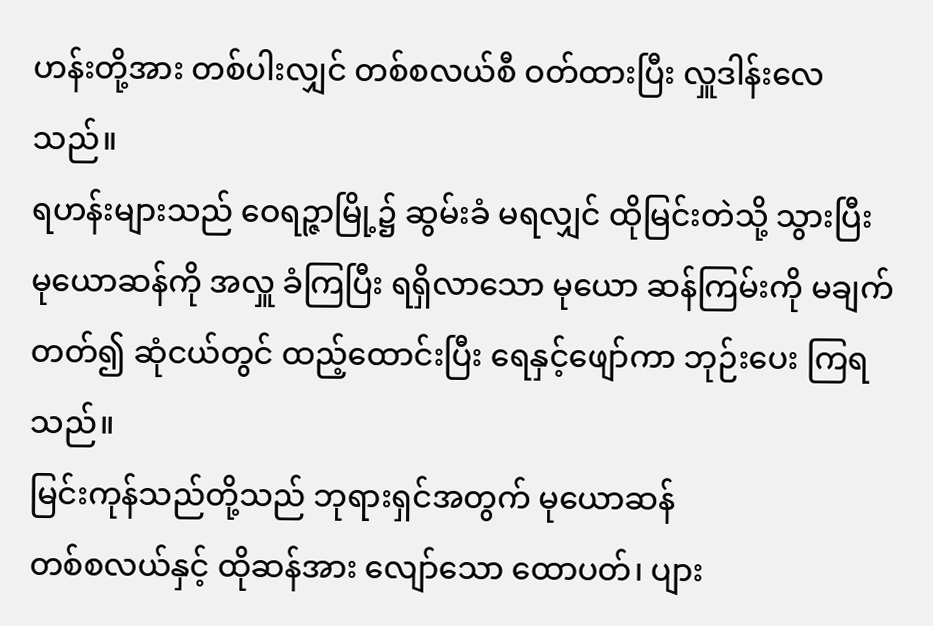ဟန်းတို့အား တစ်ပါးလျှင် တစ်စလယ်စီ ဝတ်ထားပြီး လှူဒါန်းလေသည်။
ရဟန်းများသည် ဝေရဉ္ဇာမြို့၌ ဆွမ်းခံ မရလျှင် ထိုမြင်းတဲသို့ သွားပြီး မုယောဆန်ကို အလှူ ခံကြပြီး ရရှိလာသော မုယော ဆန်ကြမ်းကို မချက်တတ်၍ ဆုံငယ်တွင် ထည့်ထောင်းပြီး ရေနှင့်ဖျော်ကာ ဘုဉ်းပေး ကြရသည်။
မြင်းကုန်သည်တို့သည် ဘုရားရှင်အတွက် မုယောဆန်
တစ်စလယ်နှင့် ထိုဆန်အား လျော်သော ထောပတ်၊ ပျား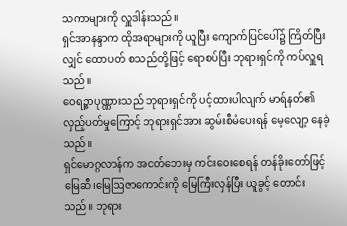သကာများကို လှူဒါန်းသည်။
ရှင်အာနန္ဒာက ထိုအရာများကို ယူပြီး ကျောက်ပြင်ပေါ်၌ ကြိတ်ပြီးလျှင် ထောပတ် စသည်တို့ဖြင့် ရောစပ်ပြီး ဘုရားရှင်ကို ကပ်လှူရသည်။
ဝေရဉ္ဇာပုဏ္ဏားသည် ဘုရားရှင်ကို ပင့်ထားပါလျက် မာရ်နတ်၏ လှည့်ပတ်မှုကြောင့် ဘုရားရှင်အား ဆွမ်းစီမံပေးရန် မေ့လျော့ နေခဲ့သည်။
ရှင်မောဂ္ဂလာန်က အငတ်ဘေးမှ ကင်းဝေးစေရန် တန်ခိုးတော်ဖြင့် မြေဆီ၊မြေဩဇာကောင်းကို မြေကြီးလှန်ပြီး ယူခွင့် တောင်းသည်။ ဘုရား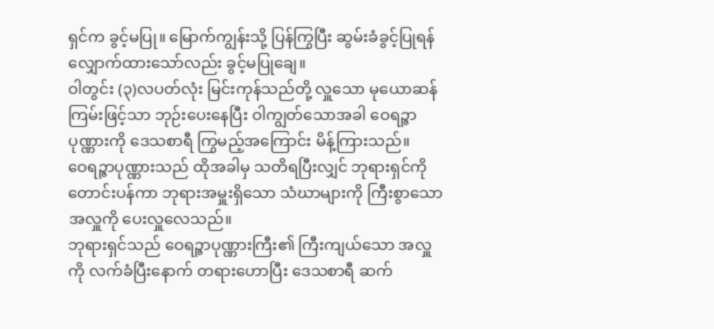ရှင်က ခွင့်မပြု။ မြောက်ကျွန်းသို့ ပြန်ကြွပြီး ဆွမ်းခံခွင့်ပြုရန် လျှောက်ထားသော်လည်း ခွင့်မပြုချေ။
ဝါတွင်း (၃)လပတ်လုံး မြင်းကုန်သည်တို့ လှူသော မုယောဆန်ကြမ်းဖြင့်သာ ဘုဉ်းပေးနေပြီး ဝါကျွတ်သောအခါ ဝေရဉ္ဇာပုဏ္ဏားကို ဒေသစာရီ ကြွမည့်အကြောင်း မိန့်ကြားသည်။
ဝေရဉ္ဇာပုဏ္ဏားသည် ထိုအခါမှ သတိရပြီးလျှင် ဘုရားရှင်ကို
တောင်းပန်ကာ ဘုရားအမှူးရှိသော သံဃာများကို ကြီးစွာသောအလှူကို ပေးလှူလေသည်။
ဘုရားရှင်သည် ဝေရဉ္ဇာပုဏ္ဏားကြီး၏ ကြီးကျယ်သော အလှူကို လက်ခံပြီးနောက် တရားဟောပြီး ဒေသစာရီ ဆက်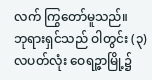လက် ကြွတော်မူသည်။
ဘုရားရှင်သည် ဝါတွင်း (၃)လပတ်လုံး ဝေရဉ္ဇာမြို့၌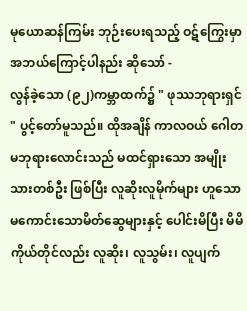မုယောဆန်ကြမ်း ဘုဉ်းပေးရသည့် ဝဋ်ကြွေးမှာ အဘယ်ကြောင့်ပါနည်း ဆိုသော် -
လွန်ခဲ့သော (၉၂)ကမ္ဘာထက်၌ " ဖုဿဘုရားရှင် " ပွင့်တော်မူသည်။ ထိုအချိန် ကာလဝယ် ဂေါတမဘုရားလောင်းသည် မထင်ရှားသော အမျိုးသားတစ်ဦး ဖြစ်ပြီး လူဆိုးလူမိုက်များ ဟူသော မကောင်းသောမိတ်ဆွေများနှင့် ပေါင်းမိပြီး မိမိကိုယ်တိုင်လည်း လူဆိုး၊ လူသွမ်း၊ လူပျက်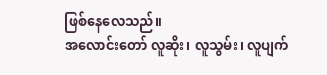ဖြစ်နေလေသည်။
အလောင်းတော် လူဆိုး၊ လူသွမ်း၊ လူပျက်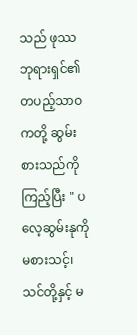သည် ဖုဿဘုရားရှင်၏ တပည့်သာဝကတို့ ဆွမ်းစားသည်ကို ကြည့်ပြီး " ပလေ့ဆွမ်းနုကို မစားသင့်၊ သင်တို့နှင့် မ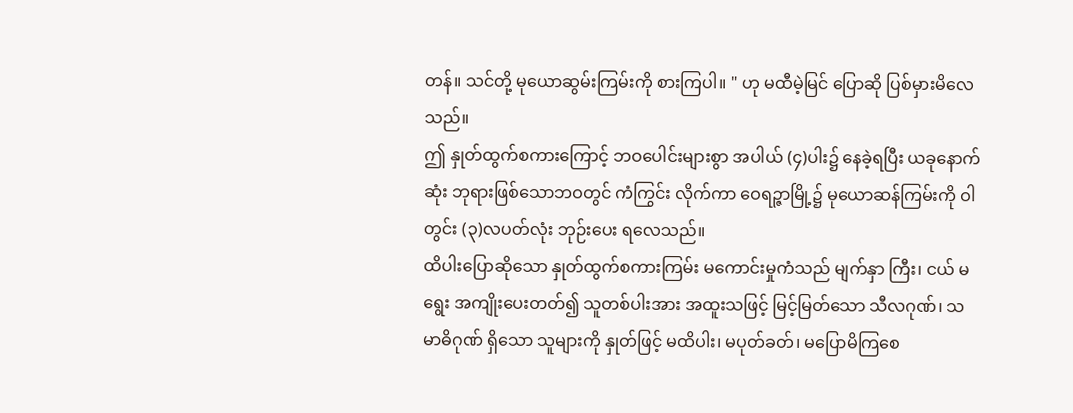တန်။ သင်တို့ မုယောဆွမ်းကြမ်းကို စားကြပါ။ " ဟု မထီမဲ့မြင် ပြောဆို ပြစ်မှားမိလေသည်။
ဤ နှုတ်ထွက်စကားကြောင့် ဘဝပေါင်းများစွာ အပါယ် (၄)ပါး၌ နေခဲ့ရပြီး ယခုနောက်ဆုံး ဘုရားဖြစ်သောဘဝတွင် ကံကြွင်း လိုက်ကာ ဝေရဉ္ဇာမြို့၌ မုယောဆန်ကြမ်းကို ဝါတွင်း (၃)လပတ်လုံး ဘုဉ်းပေး ရလေသည်။
ထိပါးပြောဆိုသော နှုတ်ထွက်စကားကြမ်း မကောင်းမှုကံသည် မျက်နှာ ကြီး၊ ငယ် မရွေး အကျိုးပေးတတ်၍ သူတစ်ပါးအား အထူးသဖြင့် မြင့်မြတ်သော သီလဂုဏ်၊ သမာဓိဂုဏ် ရှိသော သူများကို နှုတ်ဖြင့် မထိပါး၊ မပုတ်ခတ်၊ မပြောမိကြစေ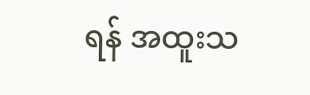ရန် အထူးသ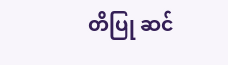တိပြု ဆင်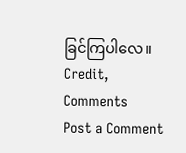ခြင်ကြပါလေ။
Credit,
Comments
Post a Comment